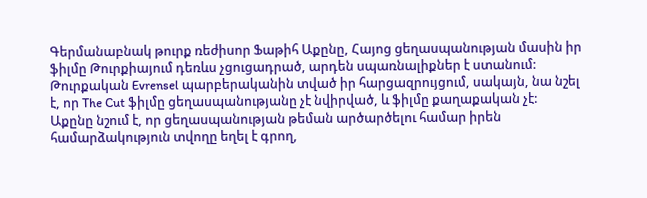Գերմանաբնակ թուրք ռեժիսոր Ֆաթիհ Աքընը, Հայոց ցեղասպանության մասին իր ֆիլմը Թուրքիայում դեռևս չցուցադրած, արդեն սպառնալիքներ է ստանում: Թուրքական Evrensel պարբերականին տված իր հարցազրույցում, սակայն, նա նշել է, որ The Cut ֆիլմը ցեղասպանությանը չէ նվիրված, և ֆիլմը քաղաքական չէ:
Աքընը նշում է, որ ցեղասպանության թեման արծարծելու համար իրեն համարձակություն տվողը եղել է գրող,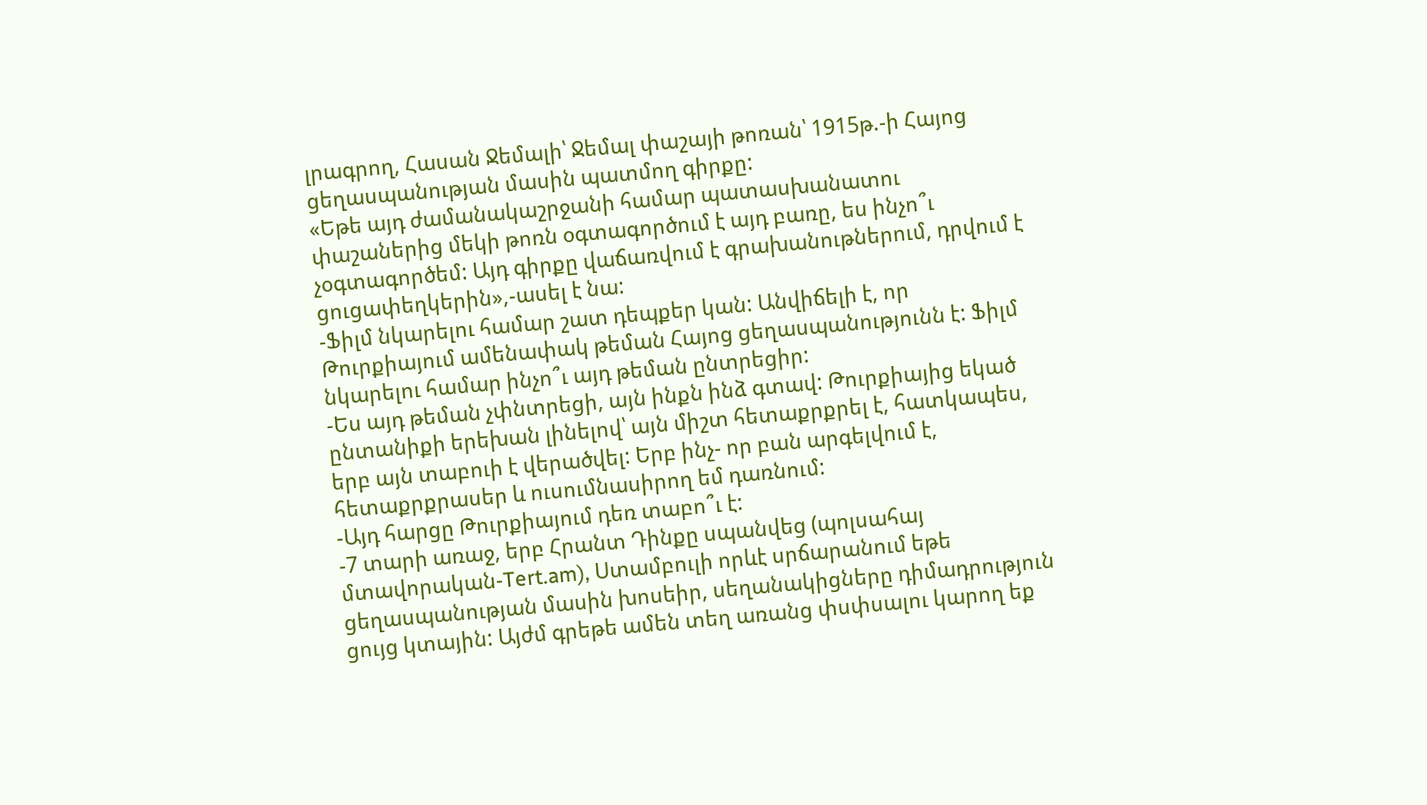լրագրող, Հասան Ջեմալի՝ Ջեմալ փաշայի թոռան՝ 1915թ.-ի Հայոց ցեղասպանության մասին պատմող գիրքը:
«Եթե այդ ժամանակաշրջանի համար պատասխանատու փաշաներից մեկի թոռն օգտագործում է այդ բառը, ես ինչո՞ւ չօգտագործեմ: Այդ գիրքը վաճառվում է գրախանութներում, դրվում է ցուցափեղկերին»,-ասել է նա:
-Ֆիլմ նկարելու համար շատ դեպքեր կան: Անվիճելի է, որ Թուրքիայում ամենափակ թեման Հայոց ցեղասպանությունն է: Ֆիլմ նկարելու համար ինչո՞ւ այդ թեման ընտրեցիր:
-Ես այդ թեման չփնտրեցի, այն ինքն ինձ գտավ: Թուրքիայից եկած ընտանիքի երեխան լինելով՝ այն միշտ հետաքրքրել է, հատկապես, երբ այն տաբուի է վերածվել: Երբ ինչ- որ բան արգելվում է, հետաքրքրասեր և ուսումնասիրող եմ դառնում:
-Այդ հարցը Թուրքիայում դեռ տաբո՞ւ է:
-7 տարի առաջ, երբ Հրանտ Դինքը սպանվեց (պոլսահայ մտավորական-Tert.am), Ստամբուլի որևէ սրճարանում եթե ցեղասպանության մասին խոսեիր, սեղանակիցները դիմադրություն ցույց կտային: Այժմ գրեթե ամեն տեղ առանց փսփսալու կարող եք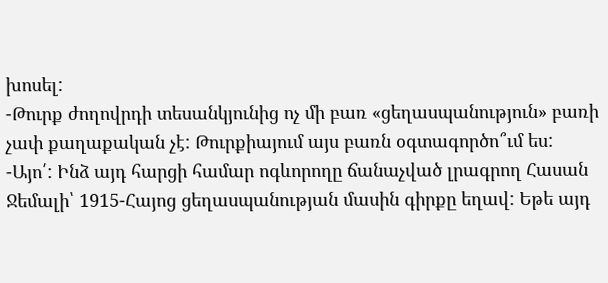խոսել:
-Թուրք ժողովրդի տեսանկյունից ոչ մի բառ «ցեղասպանություն» բառի չափ քաղաքական չէ: Թուրքիայում այս բառն օգտագործո՞ւմ ես:
-Այո՛: Ինձ այդ հարցի համար ոգևորողը ճանաչված լրագրող Հասան Ջեմալի՝ 1915-Հայոց ցեղասպանության մասին գիրքը եղավ: Եթե այդ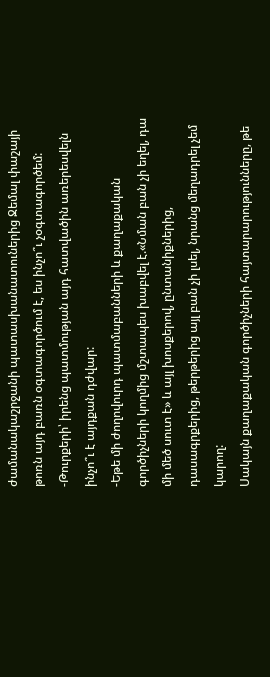ժամանակաշրջանի պատասխանատուներից Ջեմալ փաշայի թոռն այդ բառն օգտագործում է, ես ինչո՞ւ չօգտագործեմ:
-Թուրքերի՝ իրենց պատմության այդ հատվածին առերեսվելն ինչո՞ւ է այդքան դժվար:
-Եթե մի ժողովուրդ պատմաբանների և քաղաքական գործիչների կողմից մշտապես խաբվել է.«Նման բան չի եղել, դա մի մեծ սուտ է» և այլ խոսքերով, ընտանիքներից, դասագրքերից, թերթերից այլ բան չի լսել, նրանց մեղադրել չեմ կարող:
Սակայն քաղաքական գործիչների հայտարարությունները, թե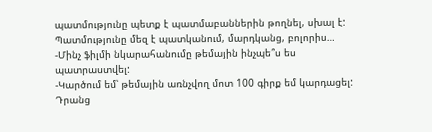պատմությունը պետք է պատմաբաններին թողնել, սխալ է: Պատմությունը մեզ է պատկանում, մարդկանց, բոլորիս…
-Մինչ ֆիլմի նկարահանումը թեմային ինչպե՞ս ես պատրաստվել:
-Կարծում եմ՝ թեմային առնչվող մոտ 100 գիրք եմ կարդացել: Դրանց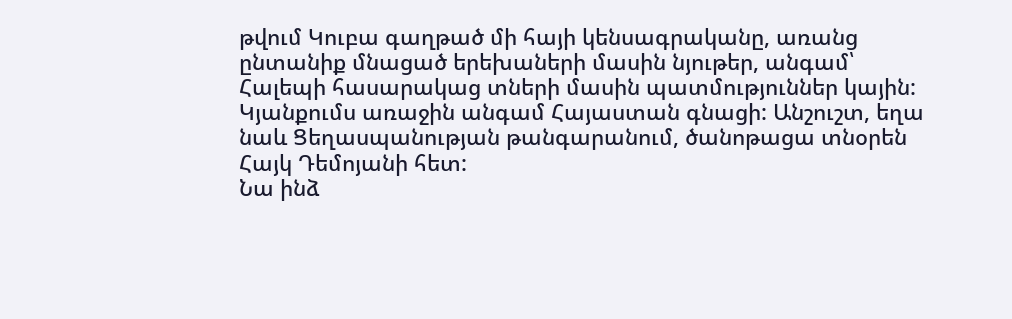թվում Կուբա գաղթած մի հայի կենսագրականը, առանց ընտանիք մնացած երեխաների մասին նյութեր, անգամ՝ Հալեպի հասարակաց տների մասին պատմություններ կային:
Կյանքումս առաջին անգամ Հայաստան գնացի: Անշուշտ, եղա նաև Ցեղասպանության թանգարանում, ծանոթացա տնօրեն Հայկ Դեմոյանի հետ:
Նա ինձ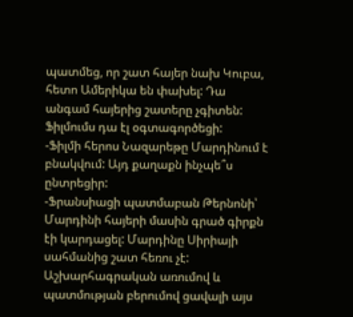պատմեց, որ շատ հայեր նախ Կուբա, հետո Ամերիկա են փախել: Դա անգամ հայերից շատերը չգիտեն: Ֆիլմումս դա էլ օգտագործեցի:
-Ֆիլմի հերոս Նազարեթը Մարդինում է բնակվում: Այդ քաղաքն ինչպե՞ս ընտրեցիր:
-Ֆրանսիացի պատմաբան Թերնոնի՝ Մարդինի հայերի մասին գրած գիրքն էի կարդացել: Մարդինը Սիրիայի սահմանից շատ հեռու չէ: Աշխարհագրական առումով և պատմության բերումով ցավալի այս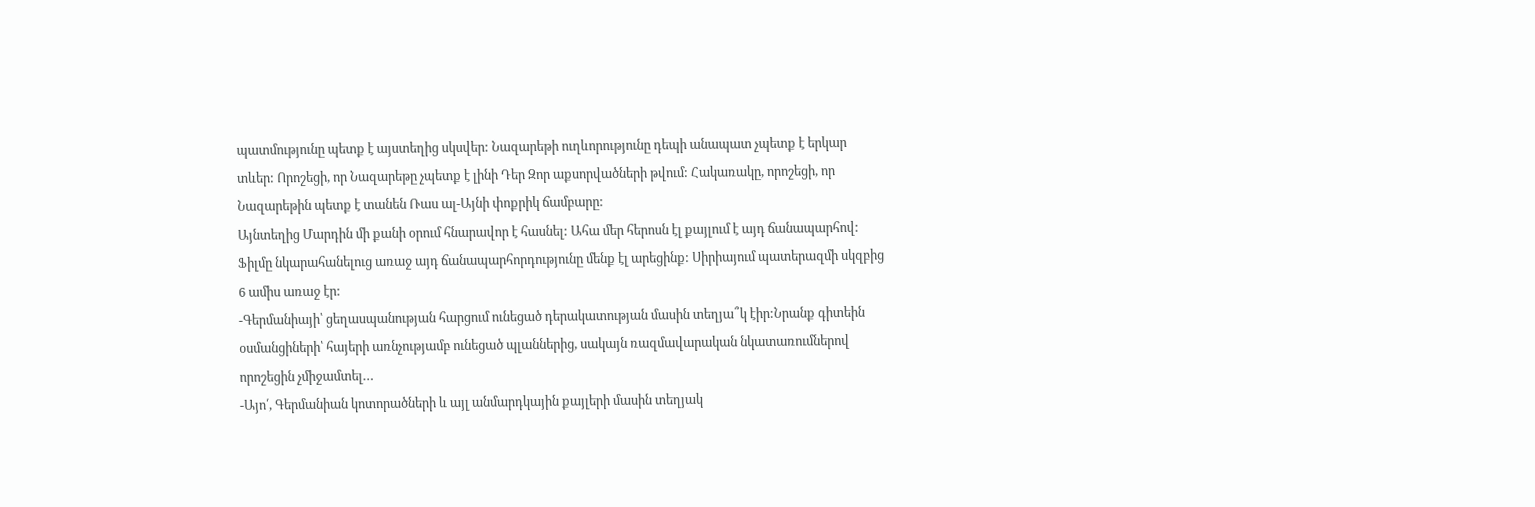պատմությունը պետք է այստեղից սկսվեր: Նազարեթի ուղևորությունը դեպի անապատ չպետք է երկար տևեր: Որոշեցի, որ Նազարեթը չպետք է լինի Դեր Զոր աքսորվածների թվում: Հակառակը, որոշեցի, որ Նազարեթին պետք է տանեն Ռաս ալ-Այնի փոքրիկ ճամբարը:
Այնտեղից Մարդին մի քանի օրում հնարավոր է հասնել: Ահա մեր հերոսն էլ քայլում է այդ ճանապարհով:
Ֆիլմը նկարահանելուց առաջ այդ ճանապարհորդությունը մենք էլ արեցինք: Սիրիայում պատերազմի սկզբից 6 ամիս առաջ էր:
-Գերմանիայի՝ ցեղասպանության հարցում ունեցած դերակատության մասին տեղյա՞կ էիր:Նրանք գիտեին օսմանցիների՝ հայերի առնչությամբ ունեցած պլաններից, սակայն ռազմավարական նկատառումներով որոշեցին չմիջամտել…
-Այո՛, Գերմանիան կոտորածների և այլ անմարդկային քայլերի մասին տեղյակ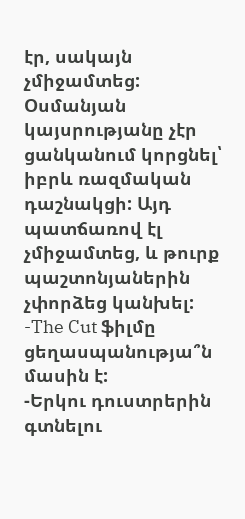էր, սակայն չմիջամտեց:
Օսմանյան կայսրությանը չէր ցանկանում կորցնել՝ իբրև ռազմական դաշնակցի: Այդ պատճառով էլ չմիջամտեց, և թուրք պաշտոնյաներին չփորձեց կանխել:
-The Cut ֆիլմը ցեղասպանությա՞ն մասին է:
-Երկու դուստրերին գտնելու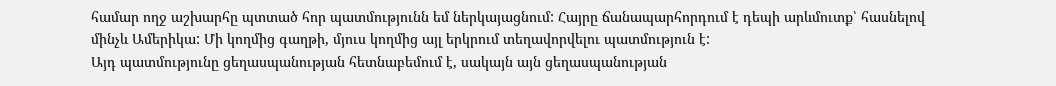համար ողջ աշխարհը պտտած հոր պատմությունն եմ ներկայացնում: Հայրը ճանապարհորդում է դեպի արևմուտք՝ հասնելով մինչև Ամերիկա: Մի կողմից գաղթի, մյուս կողմից այլ երկրում տեղավորվելու պատմություն է:
Այդ պատմությունը ցեղասպանության հետնաբեմում է, սակայն այն ցեղասպանության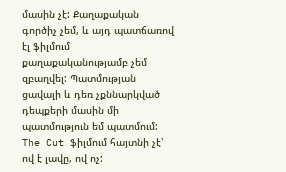մասին չէ: Քաղաքական գործիչ չեմ, և այդ պատճառով էլ ֆիլմում քաղաքականությամբ չեմ զբաղվել: Պատմության ցավալի և դեռ չքննարկված դեպքերի մասին մի պատմություն եմ պատմում:
The Cut ֆիլմում հայտնի չէ՝ ով է լավը, ով ոչ: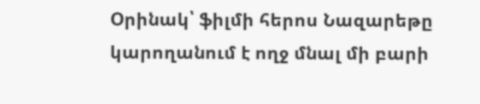Օրինակ՝ ֆիլմի հերոս Նազարեթը կարողանում է ողջ մնալ մի բարի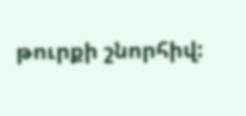թուրքի շնորհիվ: